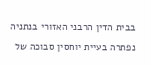בבית הדין הרבני האזורי בנתניה נפתרה בעיית יוחסין סבוכה של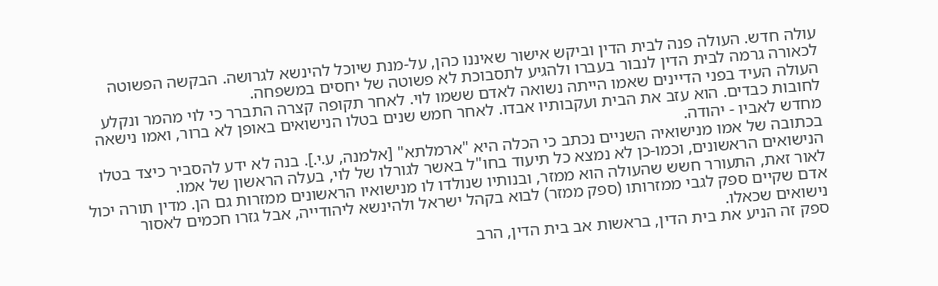עולה חדש. העולה פנה לבית הדין וביקש אישור שאיננו כהן, על-מנת שיוכל להינשא לגרושה. הבקשה הפשוטה לכאורה גרמה לבית הדין לנבור בעברו ולהגיע לתסבוכת לא פשוטה של יחסים במשפחה.
העולה העיד בפני הדיינים שאמו הייתה נשואה לאדם ששמו לוי. לאחר תקופה קצרה התברר כי לוי מהמר ונקלע לחובות כבדים. הוא עזב את הבית ועקבותיו אבדו. לאחר חמש שנים בטלו הנישואים באופן לא ברור, ואמו נישאה מחדש לאביו - יהודה.
בכתובה של אמו מנישואיה השניים נכתב כי הכלה היא "ארמלתא" [אלמנה, ע.י.]. בנה לא ידע להסביר כיצד בטלו הנישואים הראשונים, וכמו-כן לא נמצא כל תיעוד בחו"ל באשר לגורלו של לוי, בעלה הראשון של אמו.
לאור זאת, התעורר חשש שהעולה הוא ממזר, ובנותיו שנולדו לו מנישואיו הראשונים ממזרות גם הן. מדין תורה יכול אדם שקיים ספק לגבי ממזרותו (ספק ממזר) לבוא בקהל ישראל ולהינשא ליהודייה, אבל גזרו חכמים לאסור נישואים שכאלו.
ספק זה הניע את בית הדין, בראשות אב בית הדין, הרב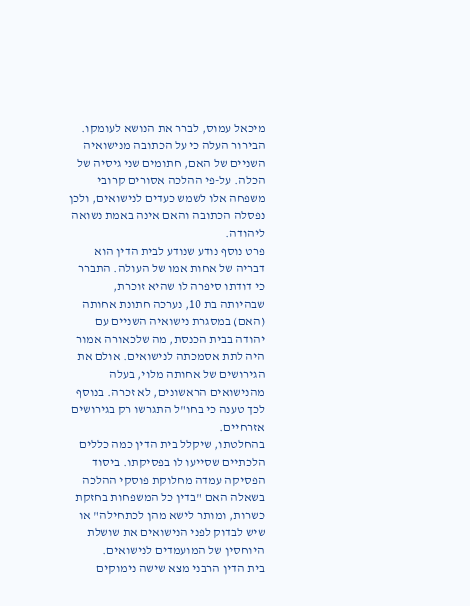מיכאל עמוס, לברר את הנושא לעומקו. הבירור העלה כי על הכתובה מנישואיה השניים של האם, חתומים שני גיסיה של הכלה. על-פי ההלכה אסורים קרובי משפחה אלו לשמש כעדים לנישואים, ולכן נפסלה הכתובה והאם אינה באמת נשואה ליהודה.
פרט נוסף נודע שנודע לבית הדין הוא דבריה של אחות אמו של העולה. התברר כי דודתו סיפרה לו שהיא זוכרת, שבהיותה בת 10, נערכה חתונת אחותה (האם) במסגרת נישואיה השניים עם יהודה בבית הכנסת, מה שלכאורה אמור היה לתת אסמכתה לנישואים. אולם את הגירושים של אחותה מלוי, בעלה מהנישואים הראשונים, לא זכרה. בנוסף לכך טענה כי בחו"ל התגרשו רק בגירושים אזרחיים.
בהחלטתו, שיקלל בית הדין כמה כללים הלכתיים שסייעו לו בפסיקתו. ביסוד הפסיקה עמדה מחלוקת פוסקי ההלכה בשאלה האם "בדין כל המשפחות בחזקת כשרות, ומותר לישא מהן לכתחילה" או שיש לבדוק לפני הנישואים את שושלת היוחסין של המועמדים לנישואים.
בית הדין הרבני מצא שישה נימוקים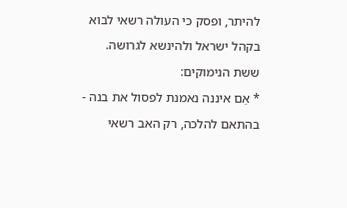להיתר, ופסק כי העולה רשאי לבוא בקהל ישראל ולהינשא לגרושה. ששת הנימוקים:
* אֵם איננה נאמנת לפסול את בנה - בהתאם להלכה, רק האב רשאי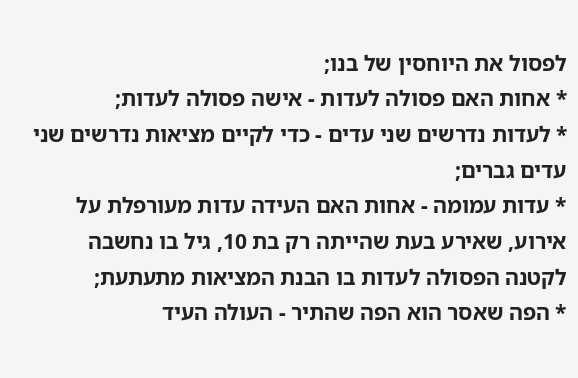לפסול את היוחסין של בנו;
* אחות האם פסולה לעדות - אישה פסולה לעדות;
* לעדות נדרשים שני עדים - כדי לקיים מציאות נדרשים שני עדים גברים;
* עדות עמומה - אחות האם העידה עדות מעורפלת על אירוע, שאירע בעת שהייתה רק בת 10, גיל בו נחשבה לקטנה הפסולה לעדות בו הבנת המציאות מתעתעת;
* הפה שאסר הוא הפה שהתיר - העולה העיד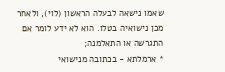שאמו נישאה לבעלה הראשון (לוי), ולאחר מכן נישואיה בטלו. הוא לא ידע לומר אם התגרשה או התאלמנה;
* ארמלתא - בכתובה מנישואי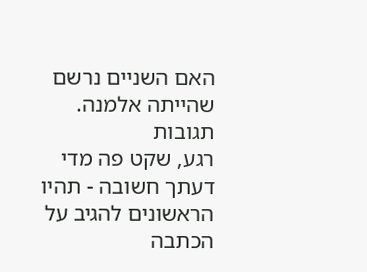האם השניים נרשם שהייתה אלמנה.
תגובות
רגע, שקט פה מדי
דעתך חשובה - תהיו הראשונים להגיב על הכתבה